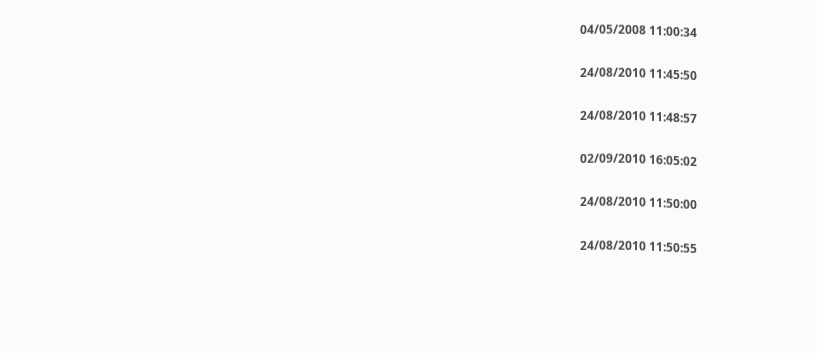04/05/2008 11:00:34


24/08/2010 11:45:50


24/08/2010 11:48:57


02/09/2010 16:05:02


24/08/2010 11:50:00


24/08/2010 11:50:55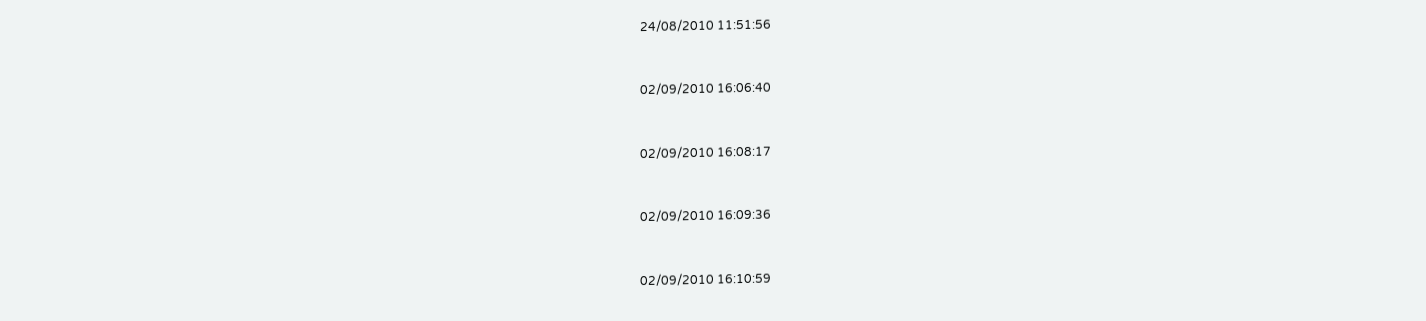24/08/2010 11:51:56


02/09/2010 16:06:40


02/09/2010 16:08:17


02/09/2010 16:09:36


02/09/2010 16:10:59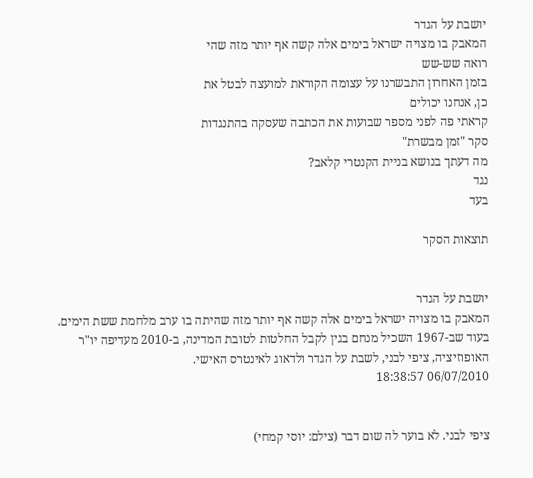יושבת על הגדר
המאבק בו מצויה ישראל בימים אלה קשה אף יותר מזה שהי
רואה שש-שש
בזמן האחרון התבשרנו על עצומה הקוראת למועצה לבטל את
כן, אנחנו יכולים
קראתי פה לפני מספר שבועות את הכתבה שעסקה בהתנגדות
סקר "זמן מבשרת"
מה דעתך בנושא בניית הקנטרי קלאב?
נגד
בעד

תוצאות הסקר


יושבת על הגדר
המאבק בו מצויה ישראל בימים אלה קשה אף יותר מזה שהיתה בו ערב מלחמת ששת הימים. בעוד שב-1967 השכיל מנחם בגין לקבל החלטות לטובת המדינה, ב-2010 מעדיפה יו"ר האופוזיציה, ציפי לבני, לשבת על הגדר ולדאוג לאינטרס האישי.
06/07/2010 18:38:57


ציפי לבני. לא בוער לה שום דבר (צילם: יוסי קמחי)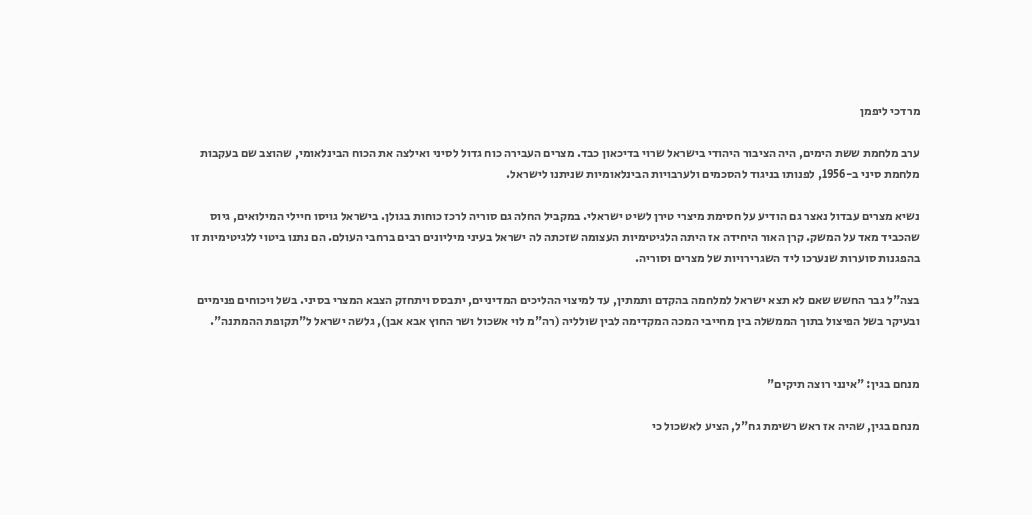מרדכי ליפמן

ערב מלחמת ששת הימים, היה הציבור היהודי בישראל שרוי בדיכאון כבד. מצרים העבירה כוח גדול לסיני ואילצה את הכוח הבינלאומי, שהוצב שם בעקבות מלחמת סיני ב-1956, לפנותו בניגוד להסכמים ולערבויות הבינלאומיות שניתנו לישראל.

נשיא מצרים עבדול נאצר גם הודיע על חסימת מיצרי טירן לשיט ישראלי. במקביל החלה גם סוריה לרכז כוחות בגולן. בישראל גויסו חיילי המילואים, גיוס שהכביד מאד על המשק. קרן האור היחידה אז היתה הלגיטימיות העצומה שזכתה לה ישראל בעיני מיליונים רבים ברחבי העולם. הם נתנו ביטוי ללגיטימיות זו בהפגנות סוערות שנערכו ליד השגרירויות של מצרים וסוריה.

בצה"ל גבר החשש שאם לא תצא ישראל למלחמה בהקדם ותמתין, עד למיצוי ההליכים המדיניים, יתבסס ויתחזק הצבא המצרי בסיני. בשל ויכוחים פנימיים ובעיקר בשל הפיצול בתוך הממשלה בין מחייבי המכה המקדימה לבין שולליה (רה"מ לוי אשכול ושר החוץ אבא אבן), גלשה ישראל ל"תקופת ההמתנה".


מנחם בגין: "אינני רוצה תיקים"

מנחם בגין, שהיה אז ראש רשימת גח"ל, הציע לאשכול כי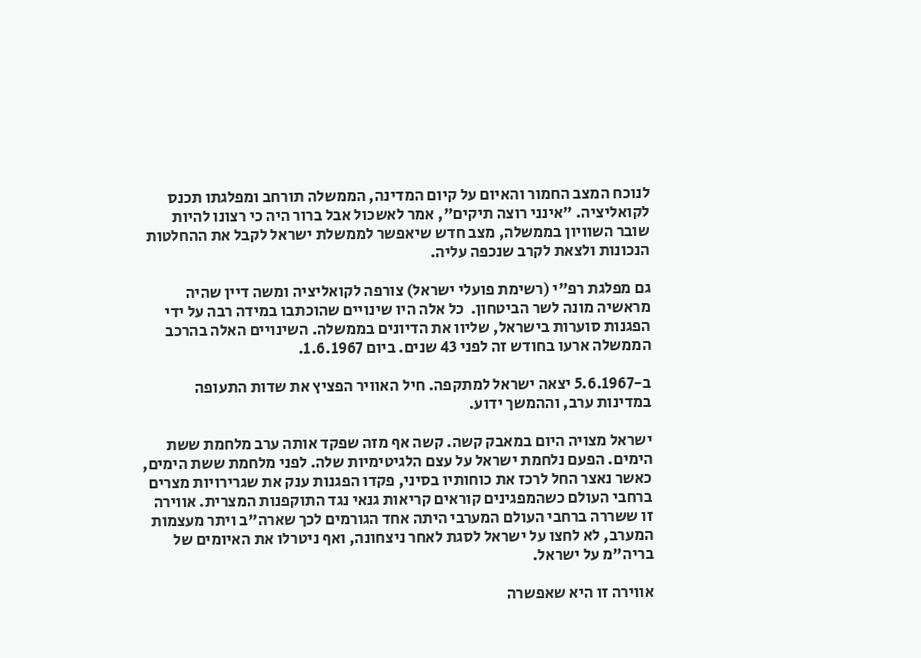לנוכח המצב החמור והאיום על קיום המדינה, הממשלה תורחב ומפלגתו תכנס לקואליציה. "אינני רוצה תיקים", אמר לאשכול אבל ברור היה כי רצונו להיות שובר השוויון בממשלה, מצב חדש שיאפשר לממשלת ישראל לקבל את ההחלטות הנכונות ולצאת לקרב שנכפה עליה.

גם מפלגת רפ"י (רשימת פועלי ישראל) צורפה לקואליציה ומשה דיין שהיה מראשיה מונה לשר הביטחון.  כל אלה היו שינויים שהוכתבו במידה רבה על ידי הפגנות סוערות בישראל, שליוו את הדיונים בממשלה. השינויים האלה בהרכב הממשלה ארעו בחודש זה לפני 43 שנים. ביום 1.6.1967.

ב-5.6.1967 יצאה ישראל למתקפה. חיל האוויר הפציץ את שדות התעופה במדינות ערב, וההמשך ידוע.

ישראל מצויה היום במאבק קשה. קשה אף מזה שפקד אותה ערב מלחמת ששת הימים. הפעם נלחמת ישראל על עצם הלגיטימיות שלה. לפני מלחמת ששת הימים, כאשר נאצר החל לרכז את כוחותיו בסיני, פקדו הפגנות ענק את שגרירויות מצרים ברחבי העולם כשהמפגינים קוראים קריאות גנאי נגד התוקפנות המצרית. אווירה זו ששררה ברחבי העולם המערבי היתה אחד הגורמים לכך שארה"ב ויתר מעצמות המערב, לא לחצו על ישראל לסגת לאחר ניצחונה, ואף ניטרלו את האיומים של בריה"מ על ישראל.

אווירה זו היא שאפשרה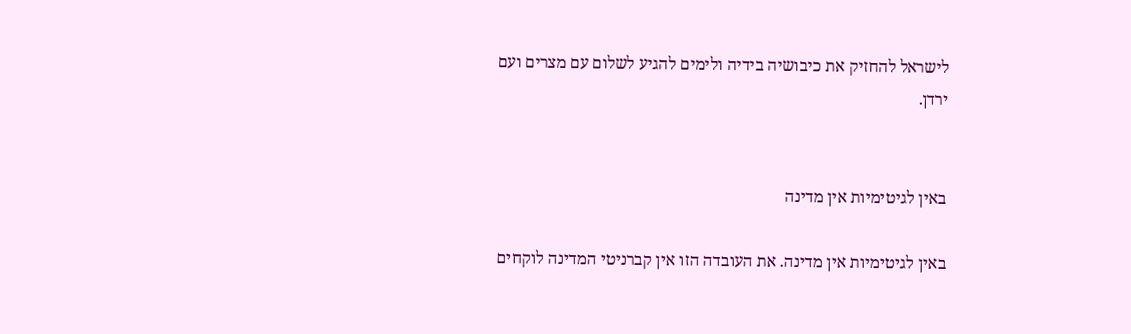לישראל להחזיק את כיבושיה בידיה ולימים להגיע לשלום עם מצרים ועם ירדן.


באין לגיטימיות אין מדינה

באין לגיטימיות אין מדינה. את העובדה הזו אין קברניטי המדינה לוקחים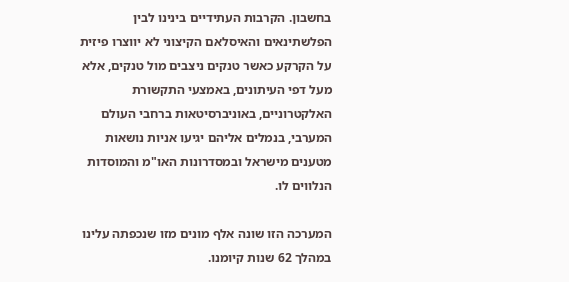בחשבון. הקרבות העתידיים בינינו לבין הפלשתינאים והאיסלאם הקיצוני לא יווצרו פיזית על הקרקע כאשר טנקים ניצבים מול טנקים, אלא מעל דפי העיתונים, באמצעי התקשורת האלקטרוניים, באוניברסיטאות ברחבי העולם המערבי, בנמלים אליהם יגיעו אניות נושאות מטענים מישראל ובמסדרונות האו"מ והמוסדות הנלווים לו.

המערכה הזו שונה אלף מונים מזו שנכפתה עלינו במהלך 62 שנות קיומנו.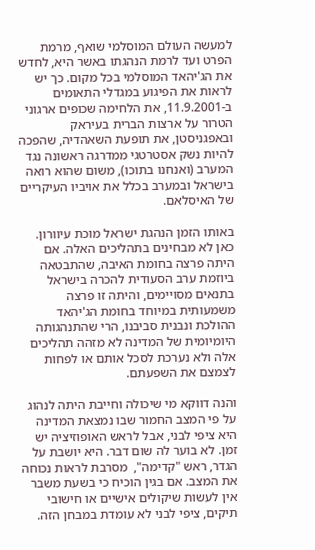למעשה העולם המוסלמי שואף, מרמת הפרט ועד לרמת הנהגתו באשר היא, לחדש את הג'יהאד המוסלמי בכל מקום. כך יש לראות את הפיגוע במגדלי התאומים ב-11.9.2001, את הלחימה שכופים ארגוני הטרור על ארצות הברית בעיראק ובאפגניסטן, את תופעת השאהדיה, שהפכה להיות נשק אסטרטגי ממדרגה ראשונה נגד המערב (ואנחנו בתוכו), משום שהוא רואה בישראל ובמערב בכלל את אויביו העיקריים של האיסלאם.

באותו הזמן הנהגת ישראל מוכת עיוורון. כאן לא מבחינים בתהליכים האלה. אם היתה פרצה בחומת האיבה, שהתבטאה ביוזמת ערב הסעודית להכרה בישראל בתנאים מסויימים, והיתה זו פרצה משמעותית במיוחד בחומת הג'יהאד ההולכת ונבנית סביבנו, הרי שהתנהגותה היומיומית של המדינה לא מזהה תהליכים אלה ולא נערכת לסכל אותם או לפחות לצמצם את השפעתם.

והנה דווקא מי שיכולה וחייבת היתה לנהוג על פי המצב החמור שבו נמצאת המדינה היא ציפי לבני, אבל לראש האופוזיציה יש זמן. לא בוער לה שום דבר. היא יושבת על הגדר, ראש "קדימה",  מסרבת לראות נכוחה את המצב. אם בגין הוכיח כי בשעת משבר אין לעשות שיקולים אישיים או חישובי תיקים, ציפי לבני לא עומדת במבחן הזה.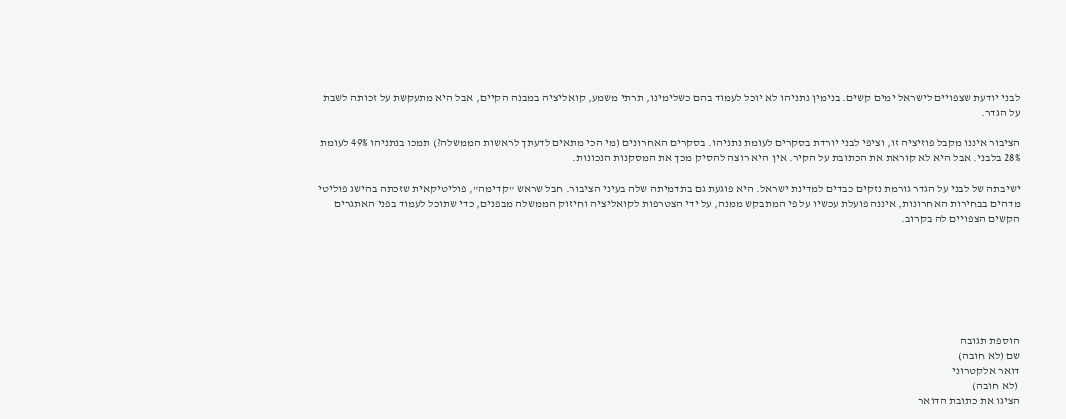לבני יודעת שצפויים לישראל ימים קשים. בנימין נתניהו לא יוכל לעמוד בהם כשלימינו, תרתי משמע, קואליציה במבנה הקיים, אבל היא מתעקשת על זכותה לשבת על הגדר.

הציבור איננו מקבל פוזיציה זו, וציפי לבני יורדת בסקרים לעומת נתניהו. בסקרים האחרונים (מי הכי מתאים לדעתך לראשות הממשלה?) תמכו בנתניהו 49% לעומת 28% בלבני. אבל היא לא קוראת את הכתובת על הקיר. אין היא רוצה להסיק מכך את המסקנות הנכונות.

ישיבתה של לבני על הגדר גורמת נזקים כבדים למדינת ישראל. היא פוגעת גם בתדמיתה שלה בעיני הציבור. חבל שראש "קדימה", פוליטיקאית שזכתה בהישג פוליטי מדהים בבחירות האחרונות, איננה פועלת עכשיו על פי המתבקש ממנה, על ידי הצטרפות לקואליציה וחיזוק הממשלה מבפנים, כדי שתוכל לעמוד בפני האתגרים הקשים הצפויים לה בקרוב.







הוספת תגובה
שם (לא חובה)
דואר אלקטרוני
 (לא חובה)
הציגו את כתובת הדואר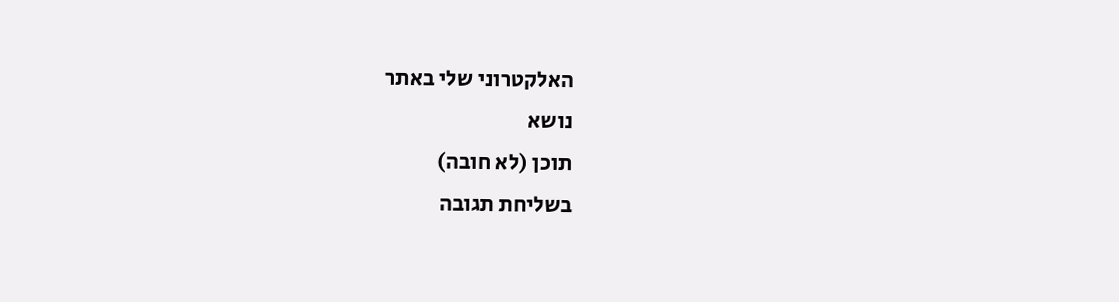האלקטרוני שלי באתר
נושא
תוכן (לא חובה)
בשליחת תגובה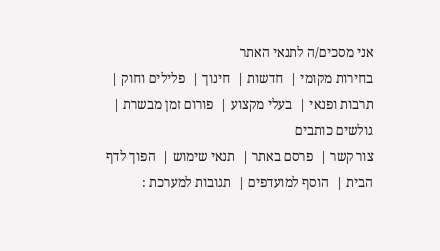אני מסכים/ה לתנאי האתר
בחירות מקומי |  חדשות |  חינוך |  פלילים וחוק |  תרבות ופנאי |  בעלי מקצוע |  פורום זמן מבשרת |  גולשים כותבים
צור קשר |  פרסם באתר |  תנאי שימוש |  הפוך לדף הבית |  הוסף למועדפים |  תגובות למערכת :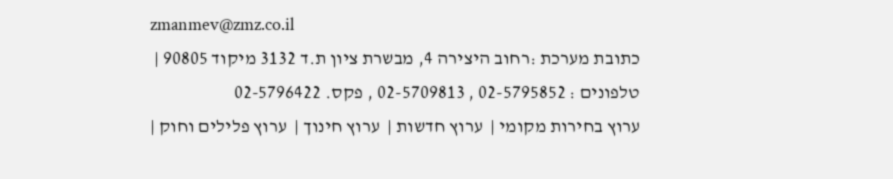zmanmev@zmz.co.il
כתובת מערכת :רחוב היצירה 4, מבשרת ציון ת.ד 3132 מיקוד 90805 |  טלפונים : 02-5795852 , 02-5709813 , פקס. 02-5796422
ערוץ בחירות מקומי |  ערוץ חדשות |  ערוץ חינוך |  ערוץ פלילים וחוק |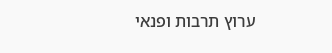ערוץ תרבות ופנאי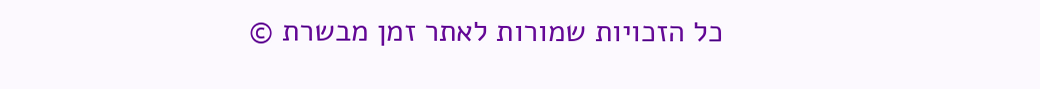כל הזכויות שמורות לאתר זמן מבשרת ©